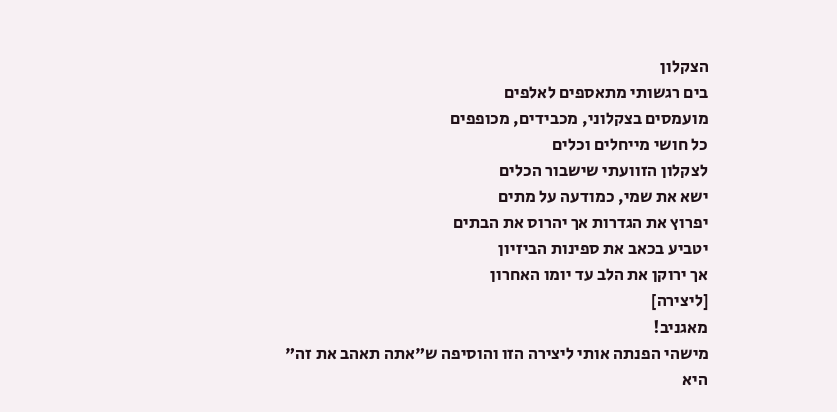הצקלון
בים רגשותי מתאספים לאלפים
מועמסים בצקלוני, מכבידים, מכופפים
כל חושי מייחלים וכלים
לצקלון הזוועתי שישבור הכלים
ישא את שמי, כמודעה על מתים
יפרוץ את הגדרות אך יהרוס את הבתים
יטביע בכאב את ספינות הביזיון
אך ירוקן את הלב עד יומו האחרון
[ליצירה]
מאגניב!
מישהי הפנתה אותי ליצירה הזו והוסיפה ש"אתה תאהב את זה"
היא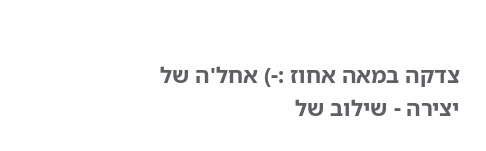צדקה במאה אחוז :-) אחל'ה של יצירה - שילוב של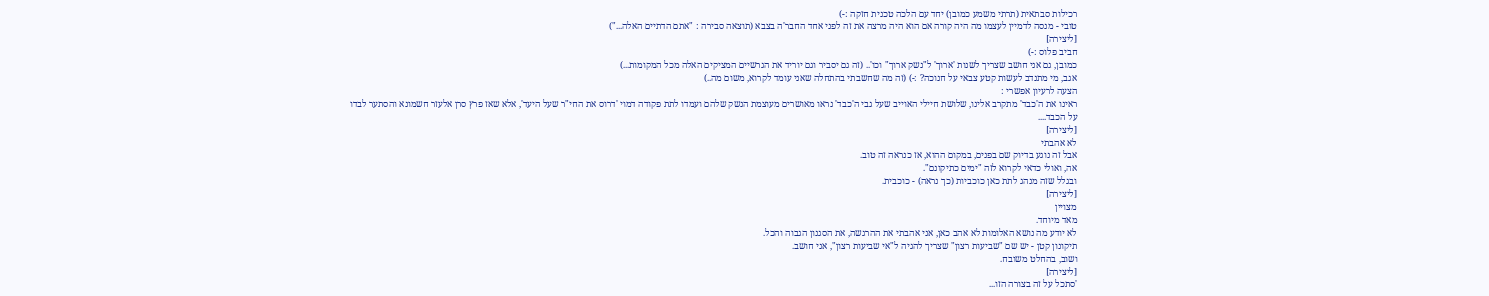רכילות סבתאית (תרתי משמע כמובן) יחד עם הלכה טכנית חזקה :-)
טובי - מנסה לדמיין לעצמו מה היה קורה אם הוא היה מרצה את זה לפני אחד החבר'ה בצבא (תוצאה סבירה : "אתם הדתיים האלה...")
[ליצירה]
חביב פלוס :-)
כמובן, גם אני חושב שצריך לשנות 'ארוך' ל"נשק ארוך" וכו'.. (זה גם יסביר וגם יוריד את הגרשיים המציקים האלה מכל המקומות...)
אגב, מי מתנדב לעשות קטע צבאי על חנוכה? :-) (זה מה שחשבתי בהתחלה שאני עומד לקרוא, משום מה..)
הצעה לרעיון אפשרי :
ראינו את ה'כבד' מתקרב אלינו, שלושת חיילי האוייב שעל גבי ה'כבד' נראו מאושרים מעוצמת הנשק שלהם ועמדו לתת פקודה דמוי 'דרוס את החי"ר שעל היעד', אלא שאז פרץ סרן אלעזר חשמונא והסתער לבדו על הכבד....
[ליצירה]
לא אהבתי
אבל זה נוגע בדיוק שם בפנים, במקום ההוא, אז כנראה זה טוב.
אה, ואולי כדאי לקרוא לזה "ימים כתיקונם".
ובגלל שזה מנהג לתת כאן כוכביות (כך נראה) - כוכבית.
[ליצירה]
מצויין
מאד מיוחד.
לא יודע מה נושא האלומות לא אהב כאן, אני אהבתי את ההרגשה, את הסגנון הגבוה והכל.
תיקונון קטן - יש שם "שביעות רצון" שצריך להגיה ל"אי שביעות רצון", אני חושב.
ושוב, בהחלט משובח.
[ליצירה]
'סתכל על זה בצורה הזו...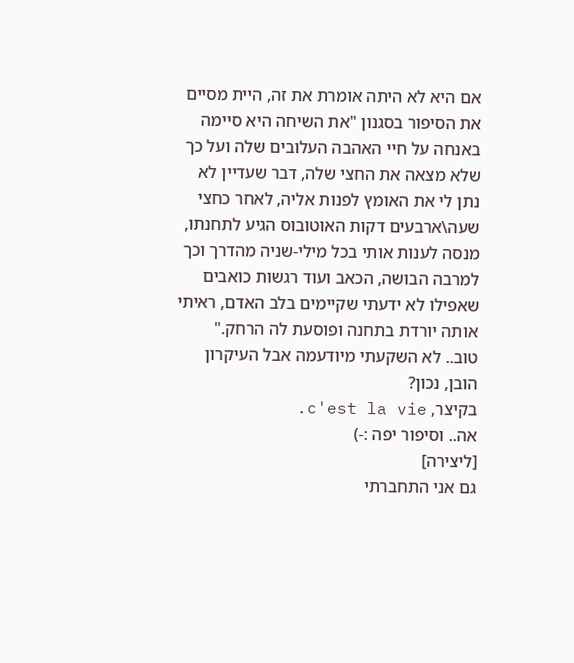אם היא לא היתה אומרת את זה, היית מסיים את הסיפור בסגנון "את השיחה היא סיימה באנחה על חיי האהבה העלובים שלה ועל כך שלא מצאה את החצי שלה, דבר שעדיין לא נתן לי את האומץ לפנות אליה, לאחר כחצי שעה\ארבעים דקות האוטובוס הגיע לתחנתו, מנסה לענות אותי בכל מילי-שניה מהדרך וכך למרבה הבושה, הכאב ועוד רגשות כואבים שאפילו לא ידעתי שקיימים בלב האדם, ראיתי אותה יורדת בתחנה ופוסעת לה הרחק."
טוב.. לא השקעתי מיודעמה אבל העיקרון הובן, נכון?
בקיצר, c'est la vie.
אה.. וסיפור יפה :-)
[ליצירה]
גם אני התחברתי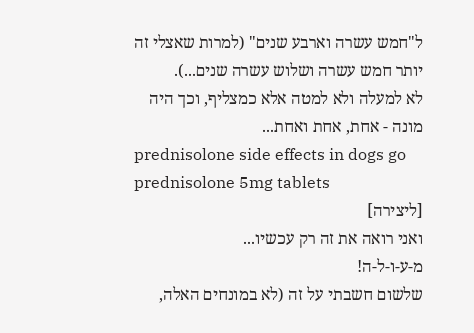ל"חמש עשרה וארבע שנים" (למרות שאצלי זה יותר חמש עשרה ושלוש עשרה שנים...).
לא למעלה ולא למטה אלא כמצליף, וכך היה מונה - אחת, אחת ואחת...
prednisolone side effects in dogs go prednisolone 5mg tablets
[ליצירה]
ואני רואה את זה רק עכשיו...
מ-ע-ו-ל-ה!
שלשום חשבתי על זה (לא במונחים האלה,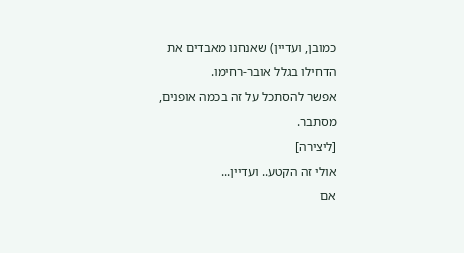כמובן, ועדיין) שאנחנו מאבדים את הדחילו בגלל אובר-רחימו.
אפשר להסתכל על זה בכמה אופנים, מסתבר.
[ליצירה]
אולי זה הקטע.. ועדיין...
אם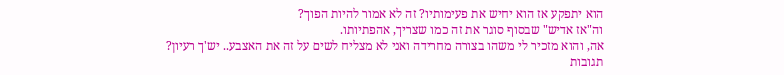הוא יתפקע אז הוא יחיש את פעימותיו? זה לא אמור להיות הפוך?
וה"אז אדיש" שבסוף סוגר את זה כמו שצריך, אהפתיותו.
אה, והוא מזכיר לי משהו בצורה מחרידה ואני לא מצליח לשים על זה את האצבע.. יש'ך רעיון?
תגובות